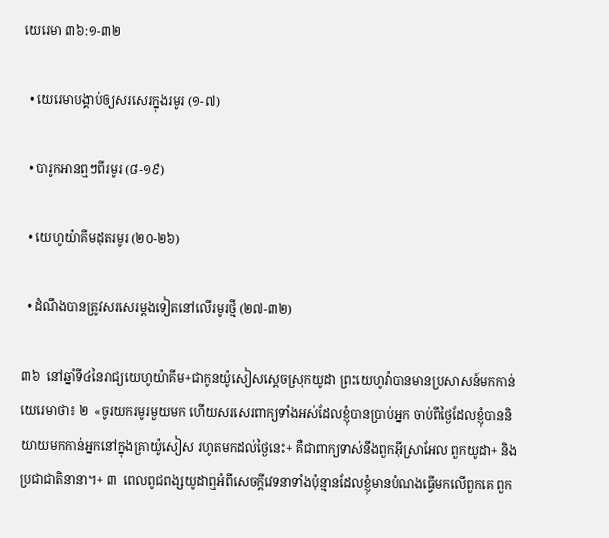យេរេមា ៣៦:១-៣២

  • យេរេមាបង្គាប់ឲ្យសរសេរក្នុងរមូរ (១-៧)

  • បារូកអានឮៗពីរមូរ (៨-១៩)

  • យេហូយ៉ាគីមដុតរមូរ (២០-២៦)

  • ដំណឹងបានត្រូវសរសេរម្ដងទៀតនៅលើរមូរថ្មី (២៧-៣២)

៣៦  នៅឆ្នាំទី៤នៃរាជ្យយេហូយ៉ាគីម+ជាកូនយ៉ូសៀសស្ដេចស្រុកយូដា ព្រះយេហូវ៉ាបានមានប្រសាសន៍មកកាន់យេរេមាថា៖ ២  «ចូរយករមូរមួយមក ហើយសរសេរពាក្យទាំងអស់ដែលខ្ញុំបានប្រាប់អ្នក ចាប់ពីថ្ងៃដែលខ្ញុំបាននិយាយមកកាន់អ្នកនៅក្នុងគ្រាយ៉ូសៀស រហូតមកដល់ថ្ងៃនេះ+ គឺជាពាក្យទាស់នឹងពួកអ៊ីស្រាអែល ពួកយូដា+ និងប្រជាជាតិនានា។+ ៣  ពេលពូជពង្សយូដាឮអំពីសេចក្ដីវេទនាទាំងប៉ុន្មានដែលខ្ញុំមានបំណងធ្វើមកលើពួកគេ ពួក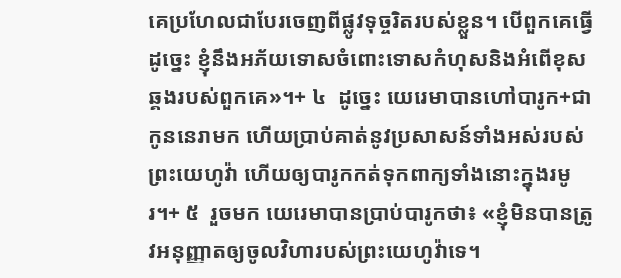គេប្រហែលជាបែរចេញពីផ្លូវទុច្ចរិតរបស់ខ្លួន។ បើពួកគេធ្វើដូច្នេះ ខ្ញុំនឹងអភ័យទោសចំពោះទោសកំហុសនិងអំពើខុសឆ្គងរបស់ពួកគេ»។+ ៤  ដូច្នេះ យេរេមាបានហៅបារូក+ជាកូននេរាមក ហើយប្រាប់គាត់នូវប្រសាសន៍ទាំងអស់របស់ព្រះយេហូវ៉ា ហើយឲ្យបារូកកត់ទុកពាក្យទាំងនោះក្នុងរមូរ។+ ៥  រួចមក យេរេមាបានប្រាប់បារូកថា៖ «ខ្ញុំមិនបានត្រូវអនុញ្ញាតឲ្យចូលវិហារបស់ព្រះយេហូវ៉ាទេ។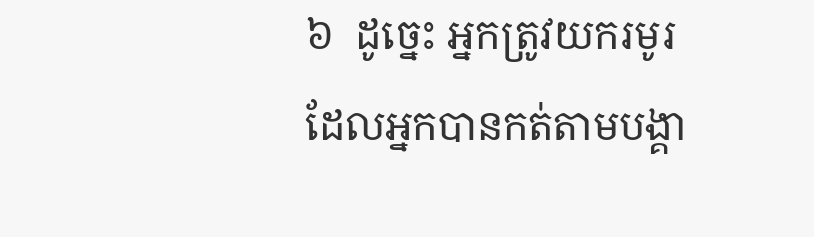៦  ដូច្នេះ អ្នកត្រូវយករមូរដែលអ្នកបានកត់តាមបង្គា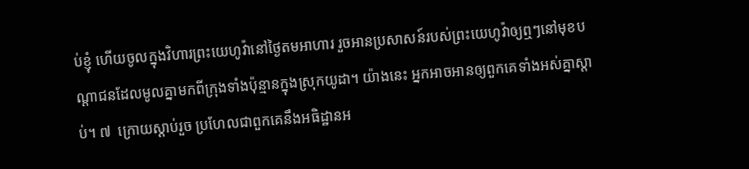ប់ខ្ញុំ ហើយចូលក្នុងវិហារព្រះយេហូវ៉ានៅថ្ងៃតមអាហារ រួចអានប្រសាសន៍របស់ព្រះយេហូវ៉ាឲ្យឮៗនៅមុខបណ្ដាជនដែលមូលគ្នាមកពីក្រុងទាំងប៉ុន្មានក្នុងស្រុកយូដា។ យ៉ាងនេះ អ្នកអាចអានឲ្យពួកគេទាំងអស់គ្នាស្ដាប់។ ៧  ក្រោយស្ដាប់រួច ប្រហែលជាពួកគេនឹងអធិដ្ឋានអ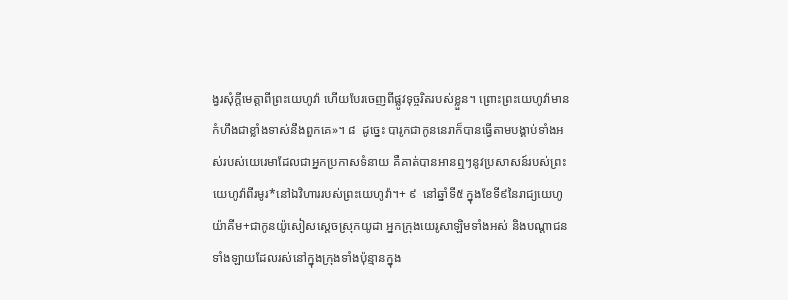ង្វរសុំក្ដីមេត្តាពីព្រះយេហូវ៉ា ហើយបែរចេញពីផ្លូវទុច្ចរិតរបស់ខ្លួន។ ព្រោះព្រះយេហូវ៉ាមានកំហឹងជាខ្លាំងទាស់នឹងពួកគេ»។ ៨  ដូច្នេះ បារូកជាកូននេរាក៏បានធ្វើតាមបង្គាប់ទាំងអស់របស់យេរេមាដែលជាអ្នកប្រកាសទំនាយ គឺគាត់បានអានឮៗនូវប្រសាសន៍របស់ព្រះយេហូវ៉ាពីរមូរ*នៅឯវិហាររបស់ព្រះយេហូវ៉ា។+ ៩  នៅឆ្នាំទី៥ ក្នុងខែទី៩នៃរាជ្យយេហូយ៉ាគីម+ជាកូនយ៉ូសៀសស្ដេចស្រុកយូដា អ្នកក្រុងយេរូសាឡិមទាំងអស់ និងបណ្ដាជនទាំងឡាយដែលរស់នៅក្នុងក្រុងទាំងប៉ុន្មានក្នុង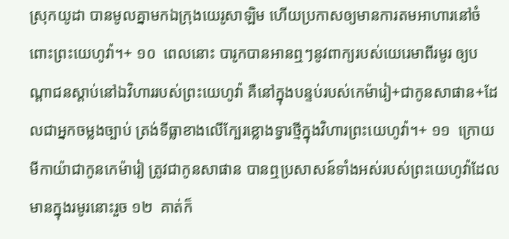ស្រុកយូដា បានមូលគ្នាមកឯក្រុងយេរូសាឡិម ហើយប្រកាសឲ្យមានការតមអាហារនៅចំពោះព្រះយេហូវ៉ា។+ ១០  ពេលនោះ បារូកបានអានឮៗនូវពាក្យរបស់យេរេមាពីរមូរ ឲ្យបណ្ដាជនស្ដាប់នៅឯវិហាររបស់ព្រះយេហូវ៉ា គឺនៅក្នុងបន្ទប់របស់កេម៉ារៀ+ជាកូនសាផាន+ដែលជាអ្នកចម្លងច្បាប់ ត្រង់ទីធ្លាខាងលើក្បែរខ្លោងទ្វារថ្មីក្នុងវិហារព្រះយេហូវ៉ា។+ ១១  ក្រោយមីកាយ៉ាជាកូនកេម៉ារៀ ត្រូវជាកូនសាផាន បានឮប្រសាសន៍ទាំងអស់របស់ព្រះយេហូវ៉ាដែលមានក្នុងរមូរនោះរួច ១២  គាត់ក៏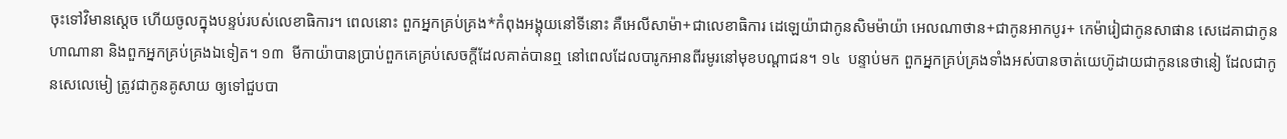ចុះទៅវិមានស្ដេច ហើយចូលក្នុងបន្ទប់របស់លេខាធិការ។ ពេលនោះ ពួកអ្នកគ្រប់គ្រង*កំពុងអង្គុយនៅទីនោះ គឺអេលីសាម៉ា+ជាលេខាធិការ ដេឡេយ៉ាជាកូនសិមម៉ាយ៉ា អេលណាថាន+ជាកូនអាកបូរ+ កេម៉ារៀជាកូនសាផាន សេដេគាជាកូនហាណានា និងពួកអ្នកគ្រប់គ្រងឯទៀត។ ១៣  មីកាយ៉ាបានប្រាប់ពួកគេគ្រប់សេចក្ដីដែលគាត់បានឮ នៅពេលដែលបារូកអានពីរមូរនៅមុខបណ្ដាជន។ ១៤  បន្ទាប់មក ពួកអ្នកគ្រប់គ្រងទាំងអស់បានចាត់យេហ៊ូដាយជាកូននេថានៀ ដែលជាកូនសេលេមៀ ត្រូវជាកូនគូសាយ ឲ្យទៅជួបបា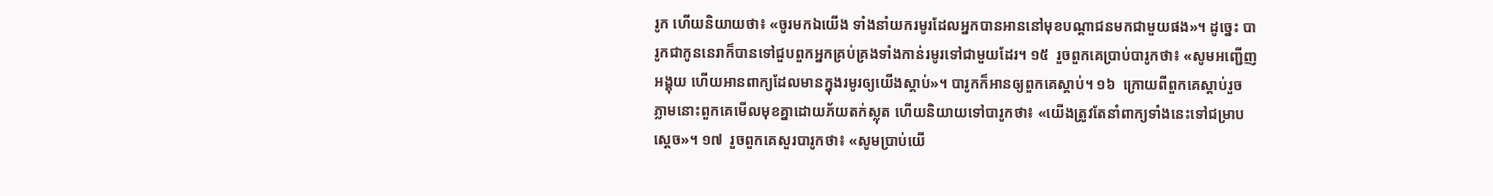រូក ហើយនិយាយថា៖ «ចូរមកឯយើង ទាំងនាំយករមូរដែលអ្នកបានអាននៅមុខបណ្ដាជនមកជាមួយផង»។ ដូច្នេះ បារូកជាកូននេរាក៏បានទៅជួបពួកអ្នកគ្រប់គ្រងទាំងកាន់រមូរទៅជាមួយដែរ។ ១៥  រួចពួកគេប្រាប់បារូកថា៖ «សូមអញ្ជើញអង្គុយ ហើយអានពាក្យដែលមានក្នុងរមូរឲ្យយើងស្ដាប់»។ បារូកក៏អានឲ្យពួកគេស្ដាប់។ ១៦  ក្រោយពីពួកគេស្ដាប់រួច ភ្លាមនោះពួកគេមើលមុខគ្នាដោយភ័យតក់ស្លុត ហើយនិយាយទៅបារូកថា៖ «យើងត្រូវតែនាំពាក្យទាំងនេះទៅជម្រាបស្ដេច»។ ១៧  រួចពួកគេសួរបារូកថា៖ «សូមប្រាប់យើ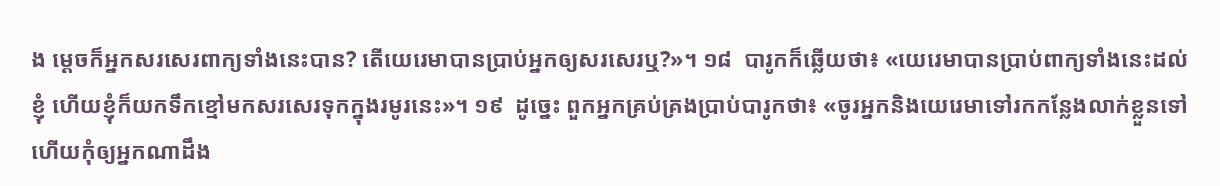ង ម្ដេចក៏អ្នកសរសេរពាក្យទាំងនេះបាន? តើយេរេមាបានប្រាប់អ្នកឲ្យសរសេរឬ?»។ ១៨  បារូកក៏ឆ្លើយថា៖ «យេរេមាបានប្រាប់ពាក្យទាំងនេះដល់ខ្ញុំ ហើយខ្ញុំក៏យកទឹកខ្មៅមកសរសេរទុកក្នុងរមូរនេះ»។ ១៩  ដូច្នេះ ពួកអ្នកគ្រប់គ្រងប្រាប់បារូកថា៖ «ចូរអ្នកនិងយេរេមាទៅរកកន្លែងលាក់ខ្លួនទៅ ហើយកុំឲ្យអ្នកណាដឹង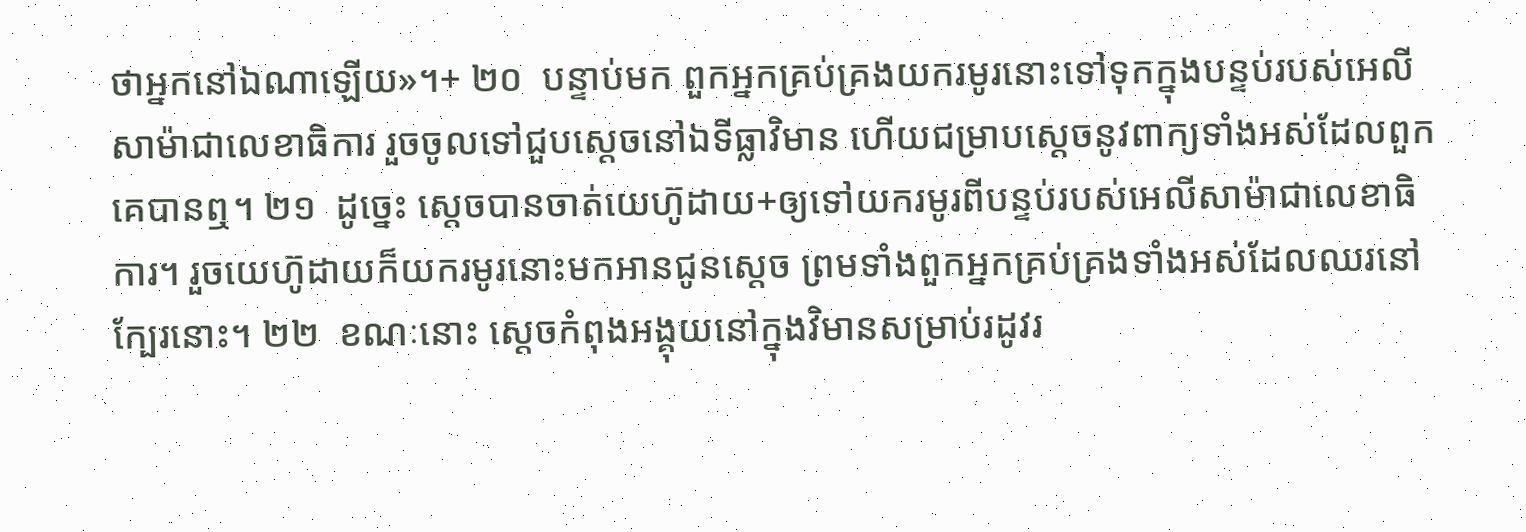ថាអ្នកនៅឯណាឡើយ»។+ ២០  បន្ទាប់មក ពួកអ្នកគ្រប់គ្រងយករមូរនោះទៅទុកក្នុងបន្ទប់របស់អេលីសាម៉ាជាលេខាធិការ រួចចូលទៅជួបស្ដេចនៅឯទីធ្លាវិមាន ហើយជម្រាបស្ដេចនូវពាក្យទាំងអស់ដែលពួកគេបានឮ។ ២១  ដូច្នេះ ស្ដេចបានចាត់យេហ៊ូដាយ+ឲ្យទៅយករមូរពីបន្ទប់របស់អេលីសាម៉ាជាលេខាធិការ។ រួចយេហ៊ូដាយក៏យករមូរនោះមកអានជូនស្ដេច ព្រមទាំងពួកអ្នកគ្រប់គ្រងទាំងអស់ដែលឈរនៅក្បែរនោះ។ ២២  ខណៈនោះ ស្ដេចកំពុងអង្គុយនៅក្នុងវិមានសម្រាប់រដូវរ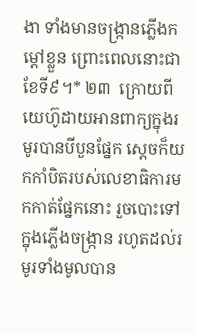ងា ទាំងមានចង្ក្រានភ្លើងកម្ដៅខ្លួន ព្រោះពេលនោះជាខែទី៩។* ២៣  ក្រោយពីយេហ៊ូដាយអានពាក្យក្នុងរមូរបានបីបួនផ្នែក ស្ដេចក៏យកកាំបិតរបស់លេខាធិការមកកាត់ផ្នែកនោះ រួចបោះទៅក្នុងភ្លើងចង្ក្រាន រហូតដល់រមូរទាំងមូលបាន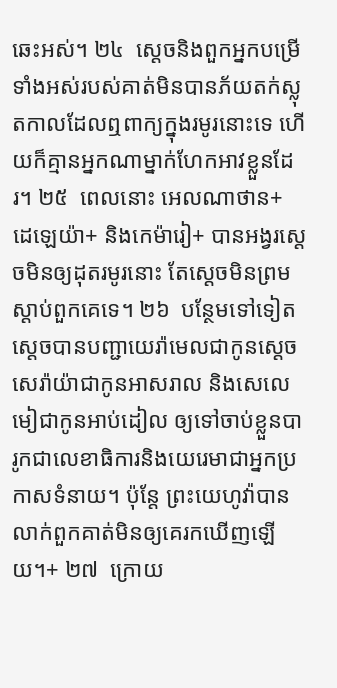ឆេះអស់។ ២៤  ស្ដេចនិងពួកអ្នកបម្រើទាំងអស់របស់គាត់មិនបានភ័យតក់ស្លុតកាលដែលឮពាក្យក្នុងរមូរនោះទេ ហើយក៏គ្មានអ្នកណាម្នាក់ហែកអាវខ្លួនដែរ។ ២៥  ពេលនោះ អេលណាថាន+ ដេឡេយ៉ា+ និងកេម៉ារៀ+ បានអង្វរស្ដេចមិនឲ្យដុតរមូរនោះ តែស្ដេចមិនព្រមស្ដាប់ពួកគេទេ។ ២៦  បន្ថែមទៅទៀត ស្ដេចបានបញ្ជាយេរ៉ាមេលជាកូនស្ដេច សេរ៉ាយ៉ាជាកូនអាសរាល និងសេលេមៀជាកូនអាប់ដៀល ឲ្យទៅចាប់ខ្លួនបារូកជាលេខាធិការនិងយេរេមាជាអ្នកប្រកាសទំនាយ។ ប៉ុន្តែ ព្រះយេហូវ៉ាបានលាក់ពួកគាត់មិនឲ្យគេរកឃើញឡើយ។+ ២៧  ក្រោយ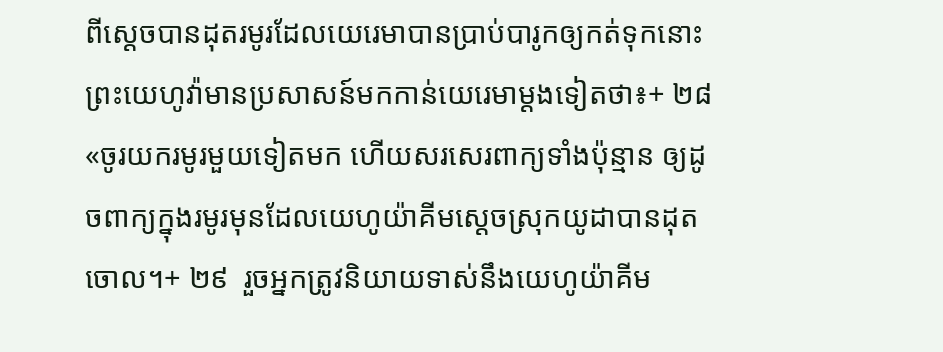ពីស្ដេចបានដុតរមូរដែលយេរេមាបានប្រាប់បារូកឲ្យកត់ទុកនោះ ព្រះយេហូវ៉ាមានប្រសាសន៍មកកាន់យេរេមាម្ដងទៀតថា៖+ ២៨  «ចូរយករមូរមួយទៀតមក ហើយសរសេរពាក្យទាំងប៉ុន្មាន ឲ្យដូចពាក្យក្នុងរមូរមុនដែលយេហូយ៉ាគីមស្ដេចស្រុកយូដាបានដុតចោល។+ ២៩  រួចអ្នកត្រូវនិយាយទាស់នឹងយេហូយ៉ាគីម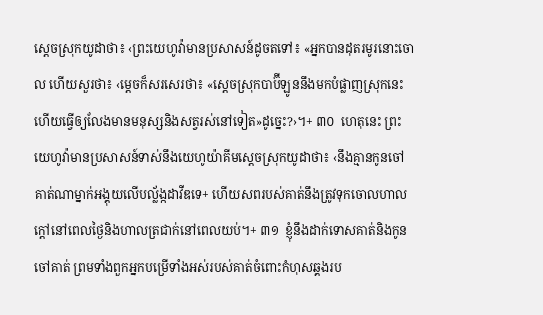ស្ដេចស្រុកយូដាថា៖ ‹ព្រះយេហូវ៉ាមានប្រសាសន៍ដូចតទៅ៖ «អ្នកបានដុតរមូរនោះចោល ហើយសួរថា៖ ‹ម្ដេចក៏សរសេរថា៖ «ស្ដេចស្រុកបាប៊ីឡូននឹងមកបំផ្លាញស្រុកនេះ ហើយធ្វើឲ្យលែងមានមនុស្សនិងសត្វរស់នៅទៀត»ដូច្នេះ?›។+ ៣០  ហេតុនេះ ព្រះយេហូវ៉ាមានប្រសាសន៍ទាស់នឹងយេហូយ៉ាគីមស្ដេចស្រុកយូដាថា៖ ‹នឹងគ្មានកូនចៅគាត់ណាម្នាក់អង្គុយលើបល្ល័ង្កដាវីឌទេ+ ហើយសពរបស់គាត់នឹងត្រូវទុកចោលហាលក្ដៅនៅពេលថ្ងៃនិងហាលត្រជាក់នៅពេលយប់។+ ៣១  ខ្ញុំនឹងដាក់ទោសគាត់និងកូនចៅគាត់ ព្រមទាំងពួកអ្នកបម្រើទាំងអស់របស់គាត់ចំពោះកំហុសឆ្គងរប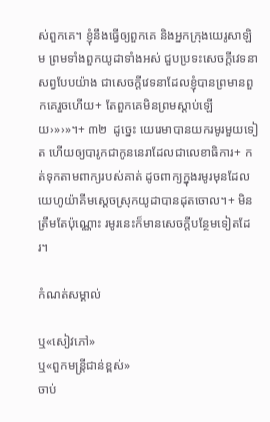ស់ពួកគេ។ ខ្ញុំនឹងធ្វើឲ្យពួកគេ និងអ្នកក្រុងយេរូសាឡិម ព្រមទាំងពួកយូដាទាំងអស់ ជួបប្រទះសេចក្ដីវេទនាសព្វបែបយ៉ាង ជាសេចក្ដីវេទនាដែលខ្ញុំបានព្រមានពួកគេរួចហើយ+ តែពួកគេមិនព្រមស្ដាប់ឡើយ›»›»។+ ៣២  ដូច្នេះ យេរេមាបានយករមូរមួយទៀត ហើយឲ្យបារូកជាកូននេរាដែលជាលេខាធិការ+ កត់ទុកតាមពាក្យរបស់គាត់ ដូចពាក្យក្នុងរមូរមុនដែលយេហូយ៉ាគីមស្ដេចស្រុកយូដាបានដុតចោល។+ មិនត្រឹមតែប៉ុណ្ណោះ រមូរនេះក៏មានសេចក្ដីបន្ថែមទៀតដែរ។

កំណត់សម្គាល់

ឬ«សៀវភៅ»
ឬ«ពួកមន្ត្រីជាន់ខ្ពស់»
ចាប់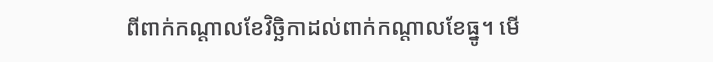ពីពាក់កណ្ដាលខែវិច្ឆិកាដល់ពាក់កណ្ដាលខែធ្នូ។ មើ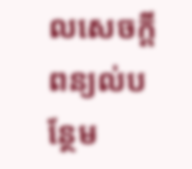លសេចក្ដីពន្យល់បន្ថែម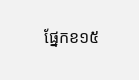ផ្នែកខ១៥